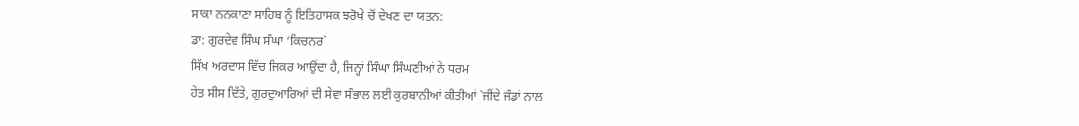ਸਾਕਾ ਨਨਕਾਣਾ ਸਾਹਿਬ ਨੂੰ ਇਤਿਹਾਸਕ ਝਰੋਖੇ ਚੋਂ ਦੇਖਣ ਦਾ ਯਤਨ:
ਡਾ: ਗੁਰਦੇਵ ਸਿੰਘ ਸੰਘਾ ‘ਕਿਚਨਰ`
ਸਿੱਖ ਅਰਦਾਸ ਵਿੱਚ ਜਿਕਰ ਆਉਂਦਾ ਹੈ, ਜਿਨ੍ਹਾਂ ਸਿੰਘਾ ਸਿੰਘਣੀਆਂ ਨੇ ਧਰਮ
ਹੇਤ ਸੀਸ ਦਿੱਤੇ, ਗੁਰਦੁਆਰਿਆਂ ਦੀ ਸੇਵਾ ਸੰਭਾਲ ਲਈ ਕੁਰਬਾਨੀਆਂ ਕੀਤੀਆਂ `ਜੀਂਦੇ ਜੰਡਾਂ ਨਾਲ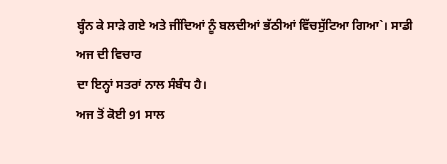ਬ੍ਹੰਨ ਕੇ ਸਾੜੇ ਗਏ ਅਤੇ ਜੀਂਦਿਆਂ ਨੂੰ ਬਲਦੀਆਂ ਭੱਠੀਆਂ ਵਿੱਚਸੁੱਟਿਆ ਗਿਆ`। ਸਾਡੀ ਅਜ ਦੀ ਵਿਚਾਰ
ਦਾ ਇਨ੍ਹਾਂ ਸਤਰਾਂ ਨਾਲ ਸੰਬੰਧ ਹੈ।
ਅਜ ਤੋਂ ਕੋਈ 91 ਸਾਲ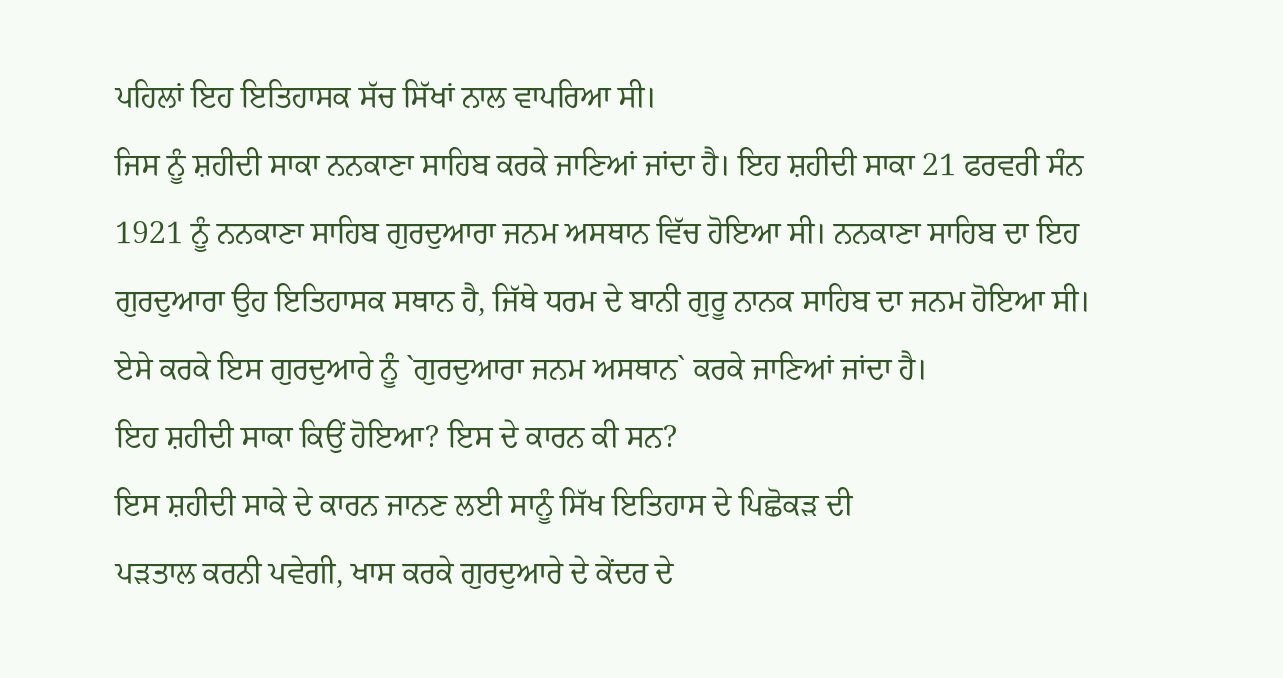ਪਹਿਲਾਂ ਇਹ ਇਤਿਹਾਸਕ ਸੱਚ ਸਿੱਖਾਂ ਨਾਲ ਵਾਪਰਿਆ ਸੀ।
ਜਿਸ ਨੂੰ ਸ਼ਹੀਦੀ ਸਾਕਾ ਨਨਕਾਣਾ ਸਾਹਿਬ ਕਰਕੇ ਜਾਣਿਆਂ ਜਾਂਦਾ ਹੈ। ਇਹ ਸ਼ਹੀਦੀ ਸਾਕਾ 21 ਫਰਵਰੀ ਸੰਨ
1921 ਨੂੰ ਨਨਕਾਣਾ ਸਾਹਿਬ ਗੁਰਦੁਆਰਾ ਜਨਮ ਅਸਥਾਨ ਵਿੱਚ ਹੋਇਆ ਸੀ। ਨਨਕਾਣਾ ਸਾਹਿਬ ਦਾ ਇਹ
ਗੁਰਦੁਆਰਾ ਉਹ ਇਤਿਹਾਸਕ ਸਥਾਨ ਹੈ, ਜਿੱਥੇ ਧਰਮ ਦੇ ਬਾਨੀ ਗੁਰੂ ਨਾਨਕ ਸਾਹਿਬ ਦਾ ਜਨਮ ਹੋਇਆ ਸੀ।
ਏਸੇ ਕਰਕੇ ਇਸ ਗੁਰਦੁਆਰੇ ਨੂੰ `ਗੁਰਦੁਆਰਾ ਜਨਮ ਅਸਥਾਨ` ਕਰਕੇ ਜਾਣਿਆਂ ਜਾਂਦਾ ਹੈ।
ਇਹ ਸ਼ਹੀਦੀ ਸਾਕਾ ਕਿਉਂ ਹੋਇਆ? ਇਸ ਦੇ ਕਾਰਨ ਕੀ ਸਨ?
ਇਸ ਸ਼ਹੀਦੀ ਸਾਕੇ ਦੇ ਕਾਰਨ ਜਾਨਣ ਲਈ ਸਾਨੂੰ ਸਿੱਖ ਇਤਿਹਾਸ ਦੇ ਪਿਛੋਕੜ ਦੀ
ਪੜਤਾਲ ਕਰਨੀ ਪਵੇਗੀ, ਖਾਸ ਕਰਕੇ ਗੁਰਦੁਆਰੇ ਦੇ ਕੇਂਦਰ ਦੇ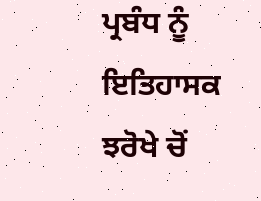ਪ੍ਰਬੰਧ ਨੂੰ ਇਤਿਹਾਸਕ ਝਰੋਖੇ ਚੋਂ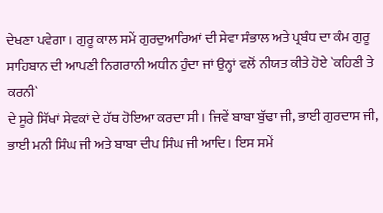ਦੇਖਣਾ ਪਵੇਗਾ। ਗੁਰੂ ਕਾਲ ਸਮੇਂ ਗੁਰਦੁਆਰਿਆਂ ਦੀ ਸੇਵਾ ਸੰਭਾਲ ਅਤੇ ਪ੍ਰਬੰਧ ਦਾ ਕੰਮ ਗੁਰੂ
ਸਾਹਿਬਾਨ ਦੀ ਆਪਣੀ ਨਿਗਰਾਨੀ ਅਧੀਨ ਹੁੰਦਾ ਜਾਂ ਉਨ੍ਹਾਂ ਵਲੋਂ ਨੀਯਤ ਕੀਤੇ ਹੋਏ `ਕਹਿਣੀ ਤੇ ਕਰਨੀ`
ਦੇ ਸੂਰੇ ਸਿੱਖਾਂ ਸੇਵਕਾਂ ਦੇ ਹੱਥ ਹੋਇਆ ਕਰਦਾ ਸੀ। ਜਿਵੇਂ ਬਾਬਾ ਬੁੱਢਾ ਜੀ, ਭਾਈ ਗੁਰਦਾਸ ਜੀ,
ਭਾਈ ਮਨੀ ਸਿੰਘ ਜੀ ਅਤੇ ਬਾਬਾ ਦੀਪ ਸਿੰਘ ਜੀ ਆਦਿ। ਇਸ ਸਮੇਂ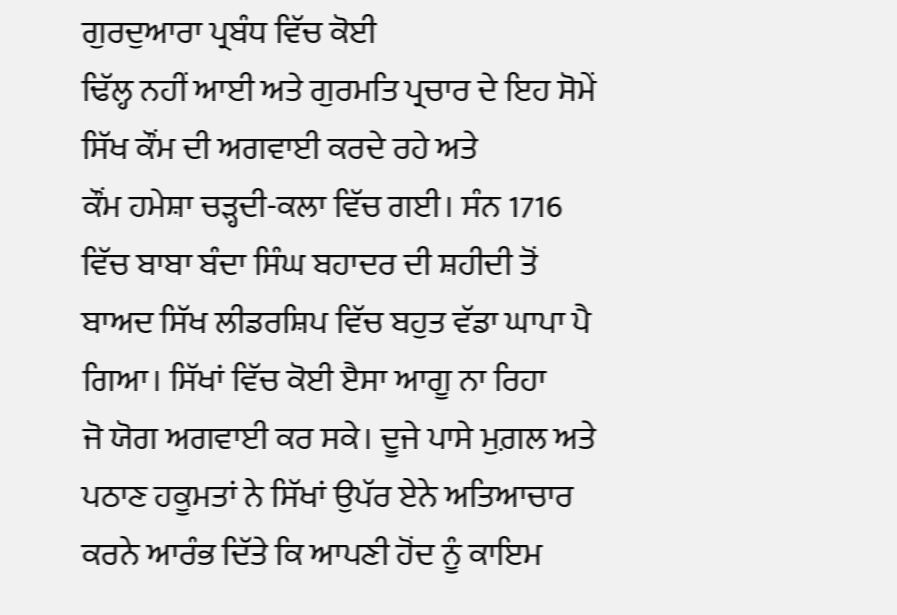ਗੁਰਦੁਆਰਾ ਪ੍ਰਬੰਧ ਵਿੱਚ ਕੋਈ
ਢਿੱਲ੍ਹ ਨਹੀਂ ਆਈ ਅਤੇ ਗੁਰਮਤਿ ਪ੍ਰਚਾਰ ਦੇ ਇਹ ਸੋਮੇਂ ਸਿੱਖ ਕੌਂਮ ਦੀ ਅਗਵਾਈ ਕਰਦੇ ਰਹੇ ਅਤੇ
ਕੌਂਮ ਹਮੇਸ਼ਾ ਚੜ੍ਹਦੀ-ਕਲਾ ਵਿੱਚ ਗਈ। ਸੰਨ 1716 ਵਿੱਚ ਬਾਬਾ ਬੰਦਾ ਸਿੰਘ ਬਹਾਦਰ ਦੀ ਸ਼ਹੀਦੀ ਤੋਂ
ਬਾਅਦ ਸਿੱਖ ਲੀਡਰਸ਼ਿਪ ਵਿੱਚ ਬਹੁਤ ਵੱਡਾ ਘਾਪਾ ਪੈ ਗਿਆ। ਸਿੱਖਾਂ ਵਿੱਚ ਕੋਈ ੲੈਸਾ ਆਗੂ ਨਾ ਰਿਹਾ
ਜੋ ਯੋਗ ਅਗਵਾਈ ਕਰ ਸਕੇ। ਦੂਜੇ ਪਾਸੇ ਮੁਗ਼ਲ ਅਤੇ ਪਠਾਣ ਹਕੂਮਤਾਂ ਨੇ ਸਿੱਖਾਂ ਉਪੱਰ ਏਨੇ ਅਤਿਆਚਾਰ
ਕਰਨੇ ਆਰੰਭ ਦਿੱਤੇ ਕਿ ਆਪਣੀ ਹੋਂਦ ਨੂੰ ਕਾਇਮ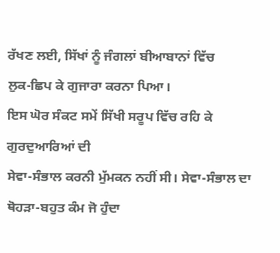ਰੱਖਣ ਲਈ, ਸਿੱਖਾਂ ਨੂੰ ਜੰਗਲਾਂ ਬੀਆਬਾਨਾਂ ਵਿੱਚ
ਲੁਕ-ਛਿਪ ਕੇ ਗੁਜਾਰਾ ਕਰਨਾ ਪਿਆ।
ਇਸ ਘੋਰ ਸੰਕਟ ਸਮੇਂ ਸਿੱਖੀ ਸਰੂਪ ਵਿੱਚ ਰਹਿ ਕੇ ਗੁਰਦੁਆਰਿਆਂ ਦੀ
ਸੇਵਾ-ਸੰਭਾਲ ਕਰਨੀ ਮੁੱਮਕਨ ਨਹੀਂ ਸੀ। ਸੇਵਾ-ਸੰਭਾਲ ਦਾ ਥੋਹੜਾ-ਬਹੁਤ ਕੰਮ ਜੋ ਹੁੰਦਾ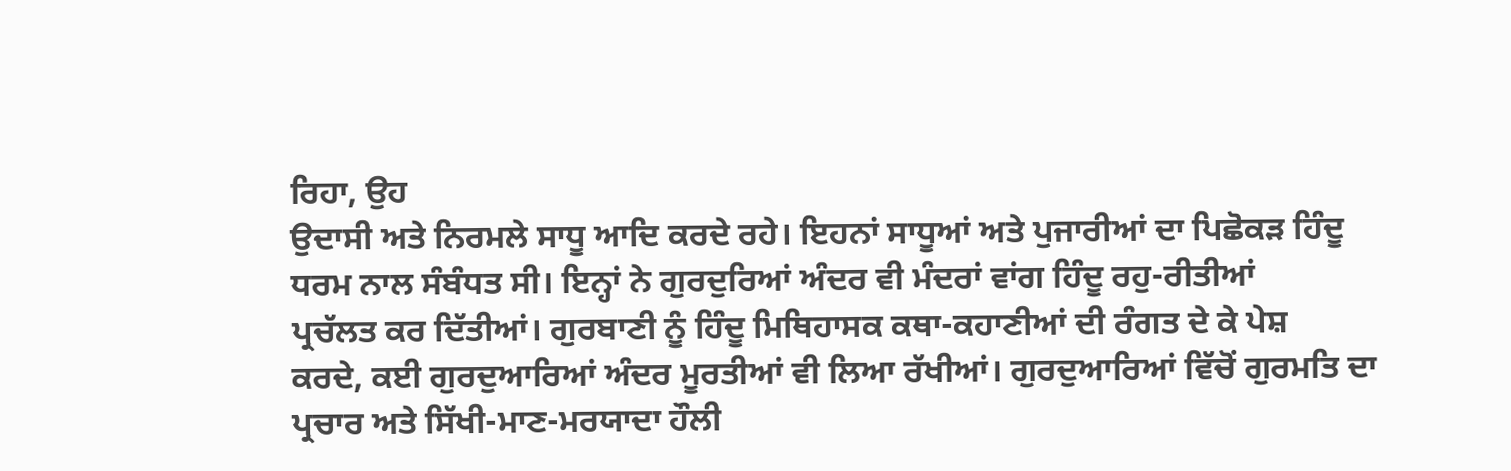ਰਿਹਾ, ਉਹ
ਉਦਾਸੀ ਅਤੇ ਨਿਰਮਲੇ ਸਾਧੂ ਆਦਿ ਕਰਦੇ ਰਹੇ। ਇਹਨਾਂ ਸਾਧੂਆਂ ਅਤੇ ਪੁਜਾਰੀਆਂ ਦਾ ਪਿਛੋਕੜ ਹਿੰਦੂ
ਧਰਮ ਨਾਲ ਸੰਬੰਧਤ ਸੀ। ਇਨ੍ਹਾਂ ਨੇ ਗੁਰਦੁਰਿਆਂ ਅੰਦਰ ਵੀ ਮੰਦਰਾਂ ਵਾਂਗ ਹਿੰਦੂ ਰਹੁ-ਰੀਤੀਆਂ
ਪ੍ਰਚੱਲਤ ਕਰ ਦਿੱਤੀਆਂ। ਗੁਰਬਾਣੀ ਨੂੰ ਹਿੰਦੂ ਮਿਥਿਹਾਸਕ ਕਥਾ-ਕਹਾਣੀਆਂ ਦੀ ਰੰਗਤ ਦੇ ਕੇ ਪੇਸ਼
ਕਰਦੇ, ਕਈ ਗੁਰਦੁਆਰਿਆਂ ਅੰਦਰ ਮੂਰਤੀਆਂ ਵੀ ਲਿਆ ਰੱਖੀਆਂ। ਗੁਰਦੁਆਰਿਆਂ ਵਿੱਚੋਂ ਗੁਰਮਤਿ ਦਾ
ਪ੍ਰਚਾਰ ਅਤੇ ਸਿੱਖੀ-ਮਾਣ-ਮਰਯਾਦਾ ਹੌਲੀ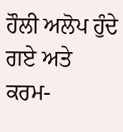ਹੌਲੀ ਅਲੋਪ ਹੁੰਦੇ ਗਏ ਅਤੇ ਕਰਮ-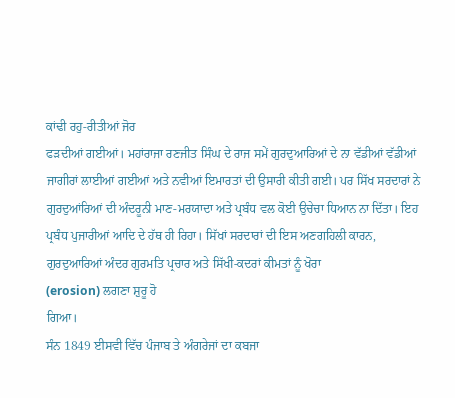ਕਾਂਢੀ ਰਹੁ-ਰੀਤੀਆਂ ਜੋਰ
ਫੜਦੀਆਂ ਗਈਆਂ। ਮਹਾਂਰਾਜਾ ਰਣਜੀਤ ਸਿੰਘ ਦੇ ਰਾਜ ਸਮੇਂ ਗੁਰਦੁਆਰਿਆਂ ਦੇ ਨਾ ਵੱਡੀਆਂ ਵੱਡੀਆਂ
ਜਾਗੀਰਾਂ ਲਾਈਆਂ ਗਈਆਂ ਅਤੇ ਨਵੀਆਂ ਇਮਾਰਤਾਂ ਦੀ ਉਸਾਰੀ ਕੀਤੀ ਗਈ। ਪਰ ਸਿੱਖ ਸਰਦਾਰਾਂ ਨੇ
ਗੁਰਦੁਆਂਰਿਆਂ ਦੀ ਅੰਦਰੂਨੀ ਮਾਣ-ਮਰਯਾਦਾ ਅਤੇ ਪ੍ਰਬੰਧ ਵਲ ਕੋਈ ਉਚੇਚਾ ਧਿਆਨ ਨਾ ਦਿੱਤਾ। ਇਹ
ਪ੍ਰਬੰਧ ਪੁਜਾਰੀਆਂ ਆਦਿ ਦੇ ਹੱਥ ਹੀ ਰਿਹਾ। ਸਿੱਖਾਂ ਸਰਦਾਰਾਂ ਦੀ ਇਸ ਅਣਗਹਿਲੀ ਕਾਰਨ,
ਗੁਰਦੁਆਰਿਆਂ ਅੰਦਰ ਗੁਰਮਤਿ ਪ੍ਰਚਾਰ ਅਤੇ ਸਿੱਖੀ-ਕਦਰਾਂ ਕੀਮਤਾਂ ਨੂੰ ਖੋਰਾ
(erosion) ਲਗਣਾ ਸ਼ੁਰੂ ਹੋ
ਗਿਆ।
ਸੰਨ 1849 ਈਸਵੀ ਵਿੱਚ ਪੰਜਾਬ ਤੇ ਅੰਗਰੇਜਾਂ ਦਾ ਕਬਜਾ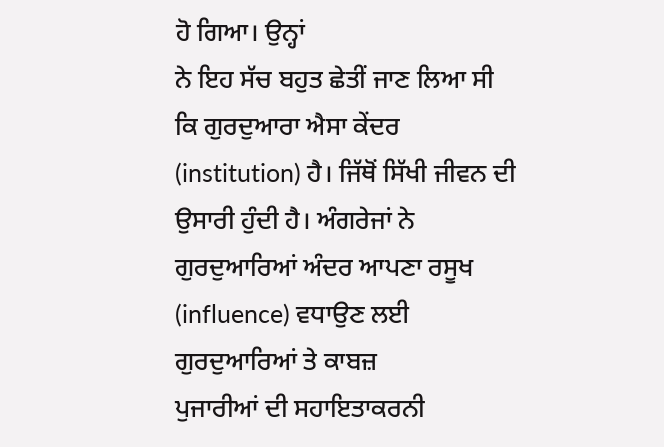ਹੋ ਗਿਆ। ਉਨ੍ਹਾਂ
ਨੇ ਇਹ ਸੱਚ ਬਹੁਤ ਛੇਤੀਂ ਜਾਣ ਲਿਆ ਸੀ ਕਿ ਗੁਰਦੁਆਰਾ ਐਸਾ ਕੇਂਦਰ
(institution) ਹੈ। ਜਿੱਥੋਂ ਸਿੱਖੀ ਜੀਵਨ ਦੀ
ਉਸਾਰੀ ਹੁੰਦੀ ਹੈ। ਅੰਗਰੇਜਾਂ ਨੇ ਗੁਰਦੁਆਰਿਆਂ ਅੰਦਰ ਆਪਣਾ ਰਸੂਖ
(influence) ਵਧਾਉਣ ਲਈ ਗੁਰਦੁਆਰਿਆਂ ਤੇ ਕਾਬਜ਼
ਪੁਜਾਰੀਆਂ ਦੀ ਸਹਾਇਤਾਕਰਨੀ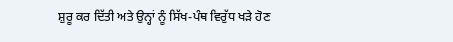ਸ਼ੁਰੂ ਕਰ ਦਿੱਤੀ ਅਤੇ ਉਨ੍ਹਾਂ ਨੂੰ ਸਿੱਖ-ਪੰਥ ਵਿਰੁੱਧ ਖੜੇ ਹੋਣ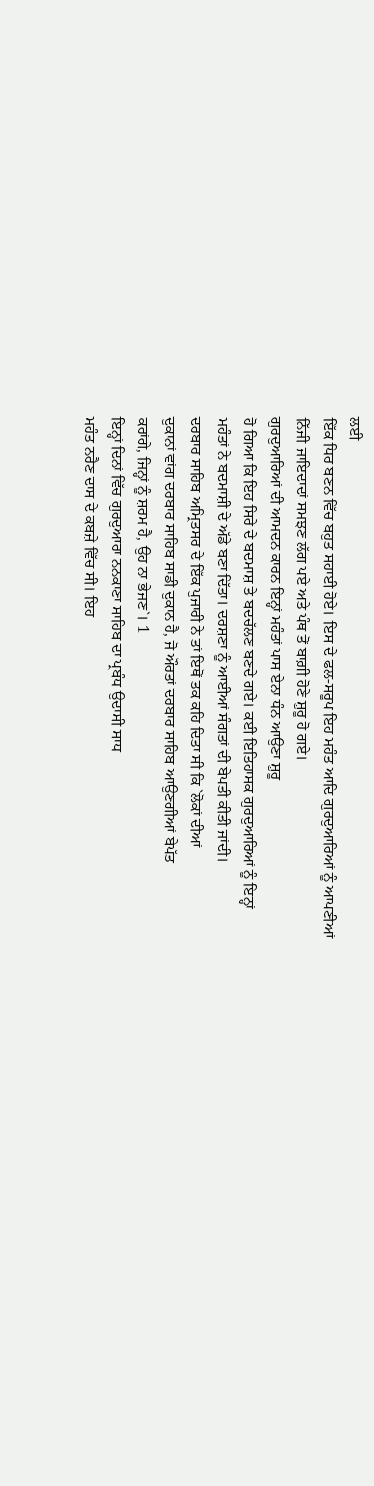ਲਈ
ਇੱਕ ਧਿਰ ਬਣਨ ਵਿੱਚ ਬਹੁਤ ਸਹਾਈ ਹੋਏ। ਇਸ ਦੇ ਫਲ-ਸਰੂਪ ਇਹ ਮਹੰਤ ਆਦਿ ਗੁਰਦੁਆਰਿਆਂ ਨੂੰ ਆਪਣੀਆਂ
ਨਿੱਜੀ ਜਾਇਦਾਦਾਂ ਸਮਝਣ ਲੱਗ ਪਏ ਅਤੇ ਪੰਥ ਤੋਂ ਬਾਗ਼ੀ ਹੋਣੇ ਸ਼ੁਰੂ ਹੋ ਗਏ।
ਗੁਰਦੁਆਰਿਆਂ ਦੀ ਆਮਦਨ ਕਾਰਨ ਇਨ੍ਹਾਂ ਮਹੰਤਾਂ ਪਾਸ ਏਨਾ ਧੰਨ ਆਉਣਾ ਸ਼ੁਰੂ
ਹੋ ਗਿਆ ਕਿ ਇਹ ਸਿਰੇ ਦੇ ਬਦਮਾਸ਼ ਤੇ ਬਦਚੱਲਣ ਬਣਦੇ ਗਏ। ਕਈ ਇਤਿਹਾਸਕ ਗੁਰਦੁਆਰਿਆਂ ਨੂੰ ਇਨ੍ਹਾਂ
ਮਹੰਤਾਂ ਨੇ ਬਦਮਾਸ਼ੀ ਦੇ ਅੱਡੇ ਬਣਾ ਦਿੱਤਾ। ਦਰਸ਼ਣਾ ਨੂੰ ਆਈਆਂ ਸੰਗਤਾਂ ਦੀ ਬੇਪਤੀ ਕੀਤੀ ਜਾਂਦੀ।
ਦਰਬਾਰ ਸਾਹਿਬ ਅਮ੍ਰਿਤਸਰ ਦੇ ਇੱਕ ਪੁਜਾਰੀ ਨੇ ਤਾਂ ਇਥੋਂ ਤਕ ਕਹਿ ਦਿਤਾ ਸੀ ਕਿ `ਲੋਕਾਂ ਦੀਆਂ
ਦੁਕਾਨਾਂ ਵਾਂਗ ਦਰਬਾਰ ਸਾਹਿਬ ਸਾਡੀ ਦੁਕਾਨ ਹੈ, ਜੋ ਔਰਤਾਂ ਦਰਬਾਰ ਸਾਹਿਬ ਆਉਣਗੀਆਂ ਬੇਪੱਤ
ਕਰਾਂਗੇ, ਜਿਨ੍ਹਾਂ ਨੂੰ ਸ਼ਰਮ ਹੈ, ਉਹ ਨਾ ਭੇਜਣ`। 1
ਇਨ੍ਹਾਂ ਦਿਨਾਂ ਵਿੱਚ ਗੁਰਦੁਆਰਾ ਨਨਕਾਣਾ ਸਾਹਿਬ ਦਾ ਪ੍ਰਬੰਧ ਉਦਾਸੀ ਸਾਧ
ਮਹੰਤ ਨਰੈਣ ਦਾਸ ਦੇ ਕਬਜ਼ੇ ਵਿੱਚ ਸੀ। ਇਹ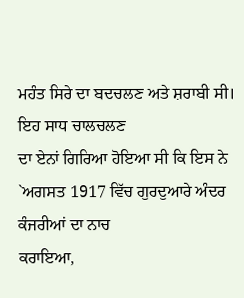ਮਹੰਤ ਸਿਰੇ ਦਾ ਬਦਚਲਣ ਅਤੇ ਸ਼ਰਾਬੀ ਸੀ। ਇਹ ਸਾਧ ਚਾਲਚਲਣ
ਦਾ ਏਨਾਂ ਗਿਰਿਆ ਹੋਇਆ ਸੀ ਕਿ ਇਸ ਨੇ `ਅਗਸਤ 1917 ਵਿੱਚ ਗੁਰਦੁਆਰੇ ਅੰਦਰ ਕੰਜਰੀਆਂ ਦਾ ਨਾਚ
ਕਰਾਇਆ,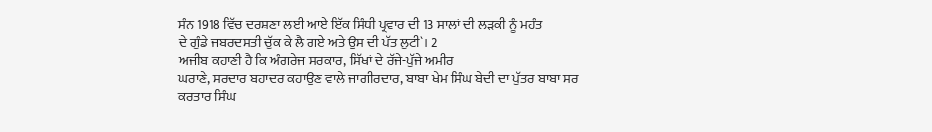ਸੰਨ 1918 ਵਿੱਚ ਦਰਸ਼ਣਾ ਲਈ ਆਏ ਇੱਕ ਸਿੰਧੀ ਪ੍ਰਵਾਰ ਦੀ 13 ਸਾਲਾਂ ਦੀ ਲੜਕੀ ਨੂੰ ਮਹੰਤ
ਦੇ ਗੁੰਡੇ ਜਬਰਦਸਤੀ ਚੁੱਕ ਕੇ ਲੈ ਗਏ ਅਤੇ ਉਸ ਦੀ ਪੱਤ ਲੁਟੀ`। 2
ਅਜੀਬ ਕਹਾਣੀ ਹੈ ਕਿ ਅੰਗਰੇਜ ਸਰਕਾਰ, ਸਿੱਖਾਂ ਦੇ ਰੱਜੇ-ਪੁੱਜੇ ਅਮੀਰ
ਘਰਾਣੇ, ਸਰਦਾਰ ਬਹਾਦਰ ਕਹਾਉਣ ਵਾਲੇ ਜਾਗੀਰਦਾਰ, ਬਾਬਾ ਖੇਮ ਸਿੰਘ ਬੇਦੀ ਦਾ ਪੁੱਤਰ ਬਾਬਾ ਸਰ
ਕਰਤਾਰ ਸਿੰਘ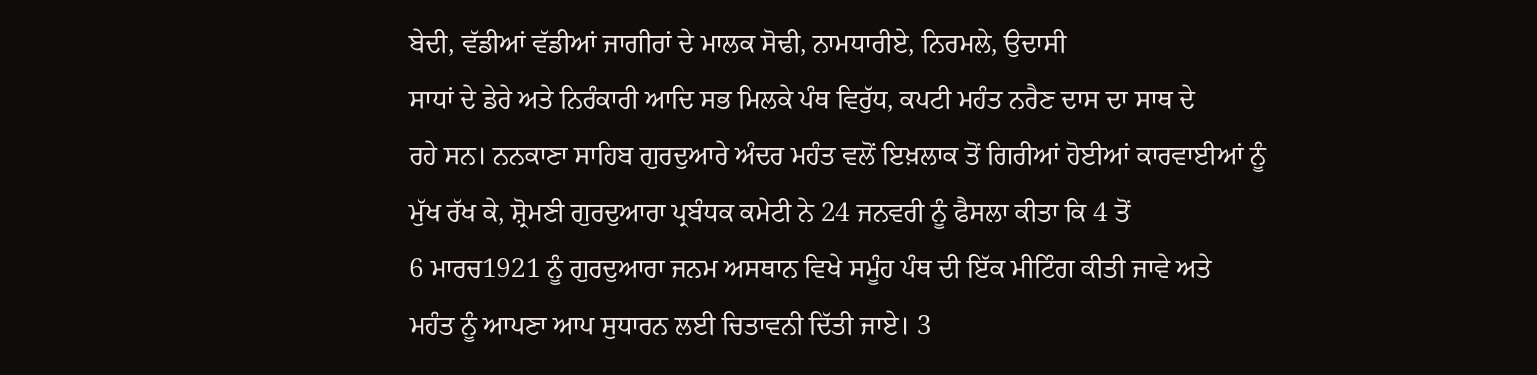ਬੇਦੀ, ਵੱਡੀਆਂ ਵੱਡੀਆਂ ਜਾਗੀਰਾਂ ਦੇ ਮਾਲਕ ਸੋਢੀ, ਨਾਮਧਾਰੀਏ, ਨਿਰਮਲੇ, ਉਦਾਸੀ
ਸਾਧਾਂ ਦੇ ਡੇਰੇ ਅਤੇ ਨਿਰੰਕਾਰੀ ਆਦਿ ਸਭ ਮਿਲਕੇ ਪੰਥ ਵਿਰੁੱਧ, ਕਪਟੀ ਮਹੰਤ ਨਰੈਣ ਦਾਸ ਦਾ ਸਾਥ ਦੇ
ਰਹੇ ਸਨ। ਨਨਕਾਣਾ ਸਾਹਿਬ ਗੁਰਦੁਆਰੇ ਅੰਦਰ ਮਹੰਤ ਵਲੋਂ ਇਖ਼ਲਾਕ ਤੋਂ ਗਿਰੀਆਂ ਹੋਈਆਂ ਕਾਰਵਾਈਆਂ ਨੂੰ
ਮੁੱਖ ਰੱਖ ਕੇ, ਸ਼੍ਰੋਮਣੀ ਗੁਰਦੁਆਰਾ ਪ੍ਰਬੰਧਕ ਕਮੇਟੀ ਨੇ 24 ਜਨਵਰੀ ਨੂੰ ਫੈਸਲਾ ਕੀਤਾ ਕਿ 4 ਤੋਂ
6 ਮਾਰਚ1921 ਨੂੰ ਗੁਰਦੁਆਰਾ ਜਨਮ ਅਸਥਾਨ ਵਿਖੇ ਸਮੂੰਹ ਪੰਥ ਦੀ ਇੱਕ ਮੀਟਿੰਗ ਕੀਤੀ ਜਾਵੇ ਅਤੇ
ਮਹੰਤ ਨੂੰ ਆਪਣਾ ਆਪ ਸੁਧਾਰਨ ਲਈ ਚਿਤਾਵਨੀ ਦਿੱਤੀ ਜਾਏ। 3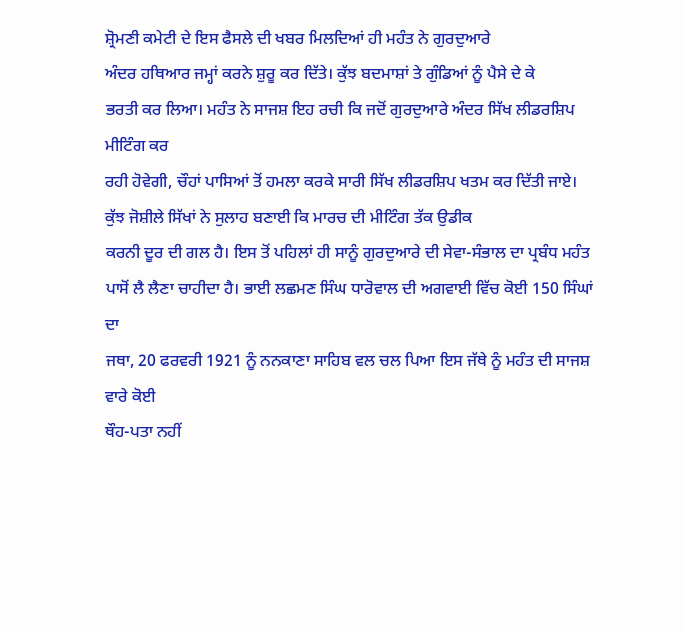ਸ਼੍ਰੋਮਣੀ ਕਮੇਟੀ ਦੇ ਇਸ ਫੈਸਲੇ ਦੀ ਖਬਰ ਮਿਲਦਿਆਂ ਹੀ ਮਹੰਤ ਨੇ ਗੁਰਦੁਆਰੇ
ਅੰਦਰ ਹਥਿਆਰ ਜਮ੍ਹਾਂ ਕਰਨੇ ਸ਼ੁਰੂ ਕਰ ਦਿੱਤੇ। ਕੁੱਝ ਬਦਮਾਸ਼ਾਂ ਤੇ ਗੁੰਡਿਆਂ ਨੂੰ ਪੈਸੇ ਦੇ ਕੇ
ਭਰਤੀ ਕਰ ਲਿਆ। ਮਹੰਤ ਨੇ ਸਾਜਸ਼ ਇਹ ਰਚੀ ਕਿ ਜਦੋਂ ਗੁਰਦੁਆਰੇ ਅੰਦਰ ਸਿੱਖ ਲੀਡਰਸ਼ਿਪ ਮੀਟਿੰਗ ਕਰ
ਰਹੀ ਹੋਵੇਗੀ, ਚੌਹਾਂ ਪਾਸਿਆਂ ਤੋਂ ਹਮਲਾ ਕਰਕੇ ਸਾਰੀ ਸਿੱਖ ਲੀਡਰਸ਼ਿਪ ਖਤਮ ਕਰ ਦਿੱਤੀ ਜਾਏ।
ਕੁੱਝ ਜੋਸ਼ੀਲੇ ਸਿੱਖਾਂ ਨੇ ਸੁਲਾਹ ਬਣਾਈ ਕਿ ਮਾਰਚ ਦੀ ਮੀਟਿੰਗ ਤੱਕ ਉਡੀਕ
ਕਰਨੀ ਦੂਰ ਦੀ ਗਲ ਹੈ। ਇਸ ਤੋਂ ਪਹਿਲਾਂ ਹੀ ਸਾਨੂੰ ਗੁਰਦੁਆਰੇ ਦੀ ਸੇਵਾ-ਸੰਭਾਲ ਦਾ ਪ੍ਰਬੰਧ ਮਹੰਤ
ਪਾਸੋਂ ਲੈ ਲੈਣਾ ਚਾਹੀਦਾ ਹੈ। ਭਾਈ ਲਛਮਣ ਸਿੰਘ ਧਾਰੋਵਾਲ ਦੀ ਅਗਵਾਈ ਵਿੱਚ ਕੋਈ 150 ਸਿੰਘਾਂ ਦਾ
ਜਥਾ, 20 ਫਰਵਰੀ 1921 ਨੂੰ ਨਨਕਾਣਾ ਸਾਹਿਬ ਵਲ ਚਲ ਪਿਆ ਇਸ ਜੱਥੇ ਨੂੰ ਮਹੰਤ ਦੀ ਸਾਜਸ਼ ਵਾਰੇ ਕੋਈ
ਥੌਹ-ਪਤਾ ਨਹੀਂ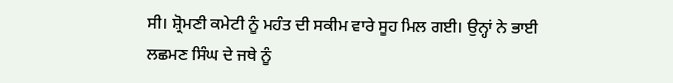ਸੀ। ਸ਼੍ਰੋਮਣੀ ਕਮੇਟੀ ਨੂੰ ਮਹੰਤ ਦੀ ਸਕੀਮ ਵਾਰੇ ਸੂਹ ਮਿਲ ਗਈ। ਉਨ੍ਹਾਂ ਨੇ ਭਾਈ
ਲਛਮਣ ਸਿੰਘ ਦੇ ਜਥੇ ਨੂੰ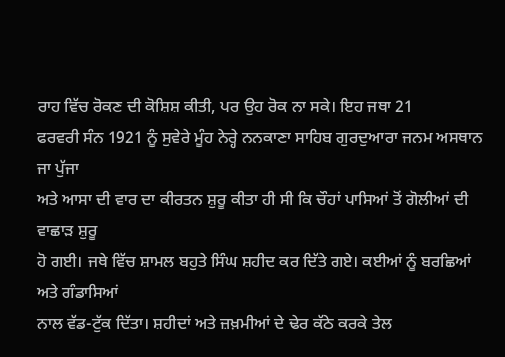ਰਾਹ ਵਿੱਚ ਰੋਕਣ ਦੀ ਕੋਸ਼ਿਸ਼ ਕੀਤੀ, ਪਰ ਉਹ ਰੋਕ ਨਾ ਸਕੇ। ਇਹ ਜਥਾ 21
ਫਰਵਰੀ ਸੰਨ 1921 ਨੂੰ ਸੁਵੇਰੇ ਮੂੰਹ ਨੇਰ੍ਹੇ ਨਨਕਾਣਾ ਸਾਹਿਬ ਗੁਰਦੁਆਰਾ ਜਨਮ ਅਸਥਾਨ ਜਾ ਪੁੱਜਾ
ਅਤੇ ਆਸਾ ਦੀ ਵਾਰ ਦਾ ਕੀਰਤਨ ਸ਼ੁਰੂ ਕੀਤਾ ਹੀ ਸੀ ਕਿ ਚੌਹਾਂ ਪਾਸਿਆਂ ਤੋਂ ਗੋਲੀਆਂ ਦੀ ਵਾਛਾੜ ਸ਼ੁਰੂ
ਹੋ ਗਈ। ਜਥੇ ਵਿੱਚ ਸ਼ਾਮਲ ਬਹੁਤੇ ਸਿੰਘ ਸ਼ਹੀਦ ਕਰ ਦਿੱਤੇ ਗਏ। ਕਈਆਂ ਨੂੰ ਬਰਛਿਆਂ ਅਤੇ ਗੰਡਾਸਿਆਂ
ਨਾਲ ਵੱਡ-ਟੁੱਕ ਦਿੱਤਾ। ਸ਼ਹੀਦਾਂ ਅਤੇ ਜ਼ਖ਼ਮੀਆਂ ਦੇ ਢੇਰ ਕੱਠੇ ਕਰਕੇ ਤੇਲ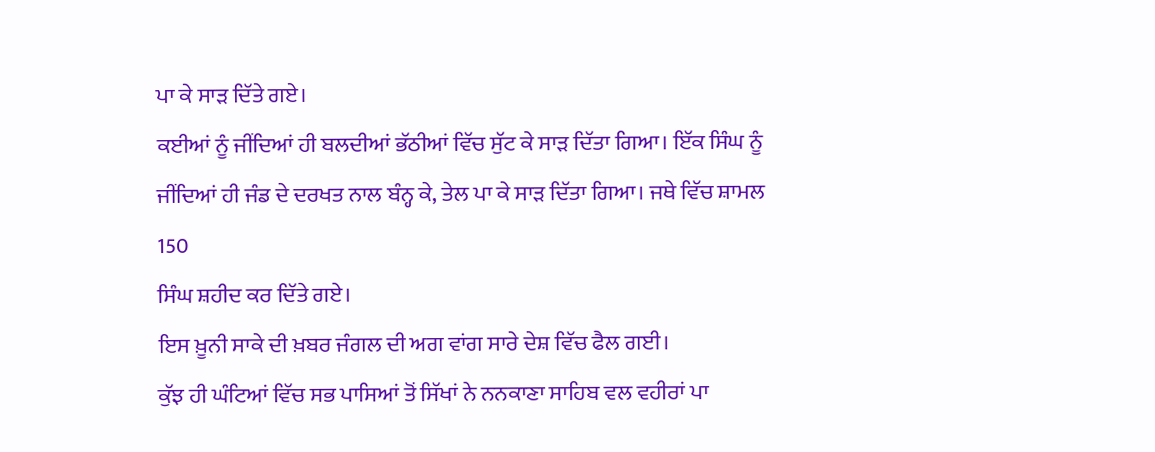ਪਾ ਕੇ ਸਾੜ ਦਿੱਤੇ ਗਏ।
ਕਈਆਂ ਨੂੰ ਜੀਂਦਿਆਂ ਹੀ ਬਲਦੀਆਂ ਭੱਠੀਆਂ ਵਿੱਚ ਸੁੱਟ ਕੇ ਸਾੜ ਦਿੱਤਾ ਗਿਆ। ਇੱਕ ਸਿੰਘ ਨੂੰ
ਜੀਂਦਿਆਂ ਹੀ ਜੰਡ ਦੇ ਦਰਖਤ ਨਾਲ ਬੰਨ੍ਹ ਕੇ, ਤੇਲ ਪਾ ਕੇ ਸਾੜ ਦਿੱਤਾ ਗਿਆ। ਜਥੇ ਵਿੱਚ ਸ਼ਾਮਲ 150
ਸਿੰਘ ਸ਼ਹੀਦ ਕਰ ਦਿੱਤੇ ਗਏ।
ਇਸ ਖ਼ੂਨੀ ਸਾਕੇ ਦੀ ਖ਼ਬਰ ਜੰਗਲ ਦੀ ਅਗ ਵਾਂਗ ਸਾਰੇ ਦੇਸ਼ ਵਿੱਚ ਫੈਲ ਗਈ।
ਕੁੱਝ ਹੀ ਘੰਟਿਆਂ ਵਿੱਚ ਸਭ ਪਾਸਿਆਂ ਤੋਂ ਸਿੱਖਾਂ ਨੇ ਨਨਕਾਣਾ ਸਾਹਿਬ ਵਲ ਵਹੀਰਾਂ ਪਾ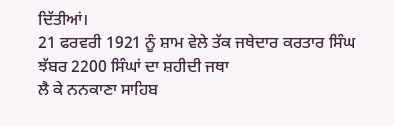ਦਿੱਤੀਆਂ।
21 ਫਰਵਰੀ 1921 ਨੂੰ ਸ਼ਾਮ ਵੇਲੇ ਤੱਕ ਜਥੇਦਾਰ ਕਰਤਾਰ ਸਿੰਘ ਝੱਬਰ 2200 ਸਿੰਘਾਂ ਦਾ ਸ਼ਹੀਦੀ ਜਥਾ
ਲੈ ਕੇ ਨਨਕਾਣਾ ਸਾਹਿਬ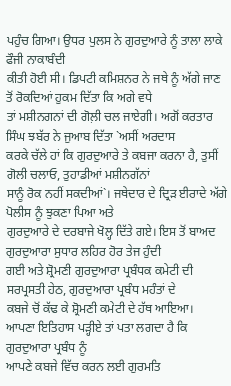ਪਹੁੰਚ ਗਿਆ। ਉਧਰ ਪੁਲਸ ਨੇ ਗੁਰਦੁਆਰੇ ਨੂੰ ਤਾਲਾ ਲਾਕੇ ਫੌਜੀ ਨਾਕਾਬੰਦੀ
ਕੀਤੀ ਹੋਈ ਸੀ। ਡਿਪਟੀ ਕਮਿਸ਼ਨਰ ਨੇ ਜਥੇ ਨੂੰ ਅੱਗੇ ਜਾਣ ਤੋਂ ਰੋਕਦਿਆਂ ਹੁਕਮ ਦਿੱਤਾ ਕਿ ਅਗੇ ਵਧੇ
ਤਾਂ ਮਸ਼ੀਨਗਨਾਂ ਦੀ ਗੋਲ਼ੀ ਚਲ ਜਾਏਗੀ। ਅਗੋਂ ਕਰਤਾਰ ਸਿੰਘ ਝਬੱਰ ਨੇ ਜੁਆਬ ਦਿੱਤਾ `ਅਸੀਂ ਅਰਦਾਸ
ਕਰਕੇ ਚੱਲੇ ਹਾਂ ਕਿ ਗੁਰਦੁਆਰੇ ਤੇ ਕਬਜਾ ਕਰਨਾ ਹੈ, ਤੁਸੀਂ ਗੋਲੀ ਚਲਾਓ, ਤੁਹਾਡੀਆਂ ਮਸ਼ੀਨਗੱਨਾਂ
ਸਾਨੂੰ ਰੋਕ ਨਹੀਂ ਸਕਦੀਆਂ`। ਜਥੇਦਾਰ ਦੇ ਦ੍ਰਿੜ ਈਰਾਦੇ ਅੱਗੇ ਪੋਲੀਸ ਨੂੰ ਝੁਕਣਾ ਪਿਆ ਅਤੇ
ਗੁਰਦੁਆਰੇ ਦੇ ਦਰਬਾਜੇ ਖੋਲ੍ਹ ਦਿੱਤੇ ਗਏ। ਇਸ ਤੋਂ ਬਾਅਦ ਗੁਰਦੁਆਰਾ ਸੁਧਾਰ ਲਹਿਰ ਹੋਰ ਤੇਜ ਹੁੰਦੀ
ਗਈ ਅਤੇ ਸ਼੍ਰੋਮਣੀ ਗੁਰਦੁਆਰਾ ਪ੍ਰਬੰਧਕ ਕਮੇਟੀ ਦੀ ਸਰਪ੍ਰਸਤੀ ਹੇਠ, ਗੁਰਦੁਆਰਾ ਪ੍ਰਬੰਧ ਮਹੰਤਾਂ ਦੇ
ਕਬਜੇ ਚੋਂ ਕੱਢ ਕੇ ਸ਼੍ਰੋਮਣੀ ਕਮੇਟੀ ਦੇ ਹੱਥ ਆਇਆ।
ਆਪਣਾ ਇਤਿਹਾਸ ਪੜ੍ਹੀਏ ਤਾਂ ਪਤਾ ਲਗਦਾ ਹੈ ਕਿ ਗੁਰਦੁਆਰਾ ਪ੍ਰਬੰਧ ਨੂੰ
ਆਪਣੇ ਕਬਜੇ ਵਿੱਚ ਕਰਨ ਲਈ ਗੁਰਮਤਿ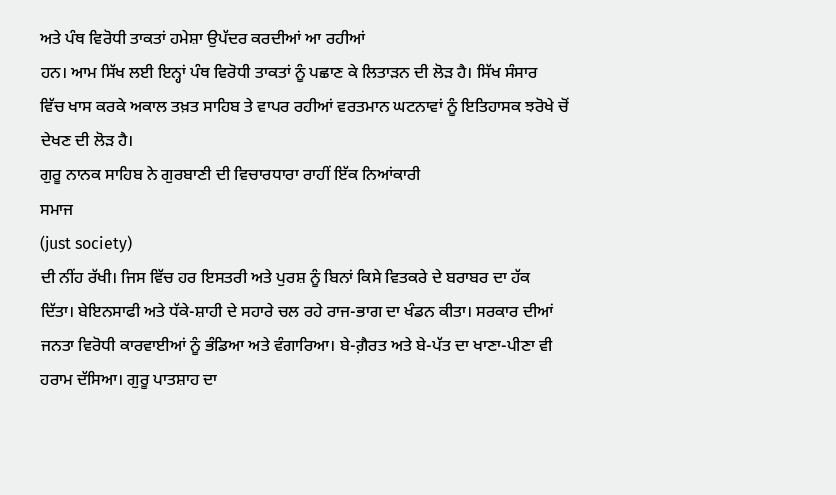ਅਤੇ ਪੰਥ ਵਿਰੋਧੀ ਤਾਕਤਾਂ ਹਮੇਸ਼ਾ ਉਪੱਦਰ ਕਰਦੀਆਂ ਆ ਰਹੀਆਂ
ਹਨ। ਆਮ ਸਿੱਖ ਲਈ ਇਨ੍ਹਾਂ ਪੰਥ ਵਿਰੋਧੀ ਤਾਕਤਾਂ ਨੂੰ ਪਛਾਣ ਕੇ ਲਿਤਾੜਨ ਦੀ ਲੋੜ ਹੈ। ਸਿੱਖ ਸੰਸਾਰ
ਵਿੱਚ ਖਾਸ ਕਰਕੇ ਅਕਾਲ ਤਖ਼ਤ ਸਾਹਿਬ ਤੇ ਵਾਪਰ ਰਹੀਆਂ ਵਰਤਮਾਨ ਘਟਨਾਵਾਂ ਨੂੰ ਇਤਿਹਾਸਕ ਝਰੋਖੇ ਚੋਂ
ਦੇਖਣ ਦੀ ਲੋੜ ਹੈ।
ਗੁਰੂ ਨਾਨਕ ਸਾਹਿਬ ਨੇ ਗੁਰਬਾਣੀ ਦੀ ਵਿਚਾਰਧਾਰਾ ਰਾਹੀਂ ਇੱਕ ਨਿਆਂਕਾਰੀ
ਸਮਾਜ
(just society)
ਦੀ ਨੀਂਹ ਰੱਖੀ। ਜਿਸ ਵਿੱਚ ਹਰ ਇਸਤਰੀ ਅਤੇ ਪੁਰਸ਼ ਨੂੰ ਬਿਨਾਂ ਕਿਸੇ ਵਿਤਕਰੇ ਦੇ ਬਰਾਬਰ ਦਾ ਹੱਕ
ਦਿੱਤਾ। ਬੇਇਨਸਾਫੀ ਅਤੇ ਧੱਕੇ-ਸ਼ਾਹੀ ਦੇ ਸਹਾਰੇ ਚਲ ਰਹੇ ਰਾਜ-ਭਾਗ ਦਾ ਖੰਡਨ ਕੀਤਾ। ਸਰਕਾਰ ਦੀਆਂ
ਜਨਤਾ ਵਿਰੋਧੀ ਕਾਰਵਾਈਆਂ ਨੂੰ ਭੰਡਿਆ ਅਤੇ ਵੰਗਾਰਿਆ। ਬੇ-ਗ਼ੈਰਤ ਅਤੇ ਬੇ-ਪੱਤ ਦਾ ਖਾਣਾ-ਪੀਣਾ ਵੀ
ਹਰਾਮ ਦੱਸਿਆ। ਗੁਰੂ ਪਾਤਸ਼ਾਹ ਦਾ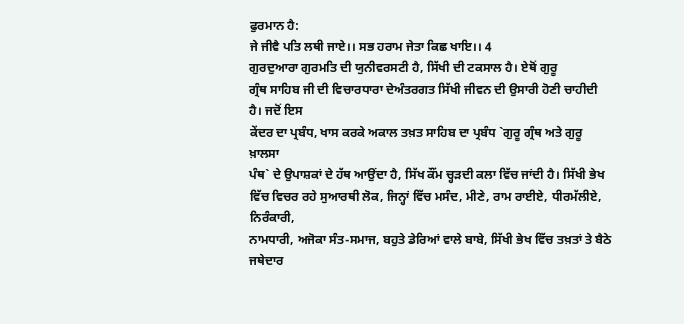ਫੁਰਮਾਨ ਹੈ:
ਜੇ ਜੀਵੈ ਪਤਿ ਲਥੀ ਜਾਏ।। ਸਭ ਹਰਾਮ ਜੇਤਾ ਕਿਛ ਖਾਇ।। 4
ਗੁਰਦੁਆਰਾ ਗੁਰਮਤਿ ਦੀ ਯੁਨੀਵਰਸਟੀ ਹੈ, ਸਿੱਖੀ ਦੀ ਟਕਸਾਲ ਹੈ। ਏਥੋਂ ਗੁਰੂ
ਗ੍ਰੰਥ ਸਾਹਿਬ ਜੀ ਦੀ ਵਿਚਾਰਧਾਰਾ ਦੇਅੰਤਰਗਤ ਸਿੱਖੀ ਜੀਵਨ ਦੀ ਉਸਾਰੀ ਹੋਣੀ ਚਾਹੀਦੀ ਹੈ। ਜਦੋਂ ਇਸ
ਕੇਂਦਰ ਦਾ ਪ੍ਰਬੰਧ, ਖਾਸ ਕਰਕੇ ਅਕਾਲ ਤਖ਼ਤ ਸਾਹਿਬ ਦਾ ਪ੍ਰਬੰਧ `ਗੁਰੂ ਗ੍ਰੰਥ ਅਤੇ ਗੁਰੂ ਖ਼ਾਲਸਾ
ਪੰਥ` ਦੇ ਉਪਾਸ਼ਕਾਂ ਦੇ ਹੱਥ ਆਉਂਦਾ ਹੈ, ਸਿੱਖ ਕੌਂਮ ਚ੍ਹੜਦੀ ਕਲਾ ਵਿੱਚ ਜਾਂਦੀ ਹੈ। ਸਿੱਖੀ ਭੇਖ
ਵਿੱਚ ਵਿਚਰ ਰਹੇ ਸੁਆਰਥੀ ਲੋਕ, ਜਿਨ੍ਹਾਂ ਵਿੱਚ ਮਸੰਦ, ਮੀਣੇ, ਰਾਮ ਰਾਈਏ, ਧੀਰਮੱਲੀਏ, ਨਿਰੰਕਾਰੀ,
ਨਾਮਧਾਰੀ, ਅਜੋਕਾ ਸੰਤ-ਸਮਾਜ, ਬਹੁਤੇ ਡੇਰਿਆਂ ਵਾਲੇ ਬਾਬੇ, ਸਿੱਖੀ ਭੇਖ ਵਿੱਚ ਤਖ਼ਤਾਂ ਤੇ ਬੈਠੇ
ਜਥੇਦਾਰ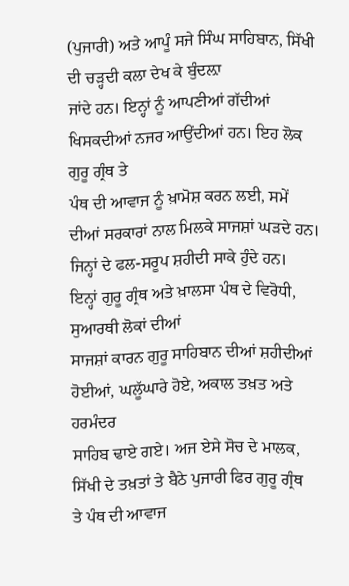(ਪੁਜਾਰੀ) ਅਤੇ ਆਪੂੰ ਸਜੇ ਸਿੰਘ ਸਾਹਿਬਾਨ, ਸਿੱਖੀ ਦੀ ਚੜ੍ਹਦੀ ਕਲਾ ਦੇਖ ਕੇ ਬੁੰਦਲ਼ਾ
ਜਾਂਦੇ ਹਨ। ਇਨ੍ਹਾਂ ਨੂੰ ਆਪਣੀਆਂ ਗੱਦੀਆਂ ਖਿਸਕਦੀਆਂ ਨਜਰ ਆਉਂਦੀਆਂ ਹਨ। ਇਹ ਲੋਕ ਗੁਰੂ ਗ੍ਰੰਥ ਤੇ
ਪੰਥ ਦੀ ਆਵਾਜ ਨੂੰ ਖ਼ਾਮੋਸ਼ ਕਰਨ ਲਈ, ਸਮੇਂ ਦੀਆਂ ਸਰਕਾਰਾਂ ਨਾਲ ਮਿਲਕੇ ਸਾਜਸ਼ਾਂ ਘੜਦੇ ਹਨ।
ਜਿਨ੍ਹਾਂ ਦੇ ਫਲ-ਸਰੂਪ ਸ਼ਹੀਦੀ ਸਾਕੇ ਹੁੰਦੇ ਹਨ।
ਇਨ੍ਹਾਂ ਗੁਰੂ ਗ੍ਰੰਥ ਅਤੇ ਖ਼ਾਲਸਾ ਪੰਥ ਦੇ ਵਿਰੋਧੀ, ਸੁਆਰਥੀ ਲੋਕਾਂ ਦੀਆਂ
ਸਾਜਸ਼ਾਂ ਕਾਰਨ ਗੁਰੂ ਸਾਹਿਬਾਨ ਦੀਆਂ ਸ਼ਹੀਦੀਆਂ ਹੋਈਆਂ, ਘਲੂੱਘਾਰੇ ਹੋਏ, ਅਕਾਲ ਤਖ਼ਤ ਅਤੇ ਹਰਮੰਦਰ
ਸਾਹਿਬ ਢਾਏ ਗਏ। ਅਜ ਏਸੇ ਸੋਚ ਦੇ ਮਾਲਕ, ਸਿੱਖੀ ਦੇ ਤਖ਼ਤਾਂ ਤੇ ਬੈਠੇ ਪੁਜਾਰੀ ਫਿਰ ਗੁਰੂ ਗ੍ਰੰਥ
ਤੇ ਪੰਥ ਦੀ ਆਵਾਜ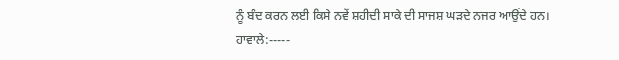ਨੂੰ ਬੰਦ ਕਰਨ ਲਈ ਕਿਸੇ ਨਵੇਂ ਸ਼ਹੀਦੀ ਸਾਕੇ ਦੀ ਸਾਜਸ਼ ਘੜਦੇ ਨਜਰ ਆਉਂਦੇ ਹਨ।
ਹਾਵਾਲੇ:-----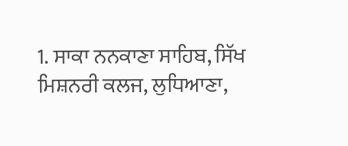1. ਸਾਕਾ ਨਨਕਾਣਾ ਸਾਹਿਬ, ਸਿੱਖ ਮਿਸ਼ਨਰੀ ਕਲਜ, ਲੁਧਿਆਣਾ,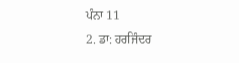ਪੰਨਾ 11
2. ਡਾ: ਹਰਜਿੰਦਰ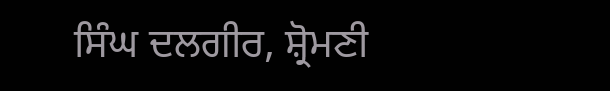ਸਿੰਘ ਦਲਗੀਰ, ਸ਼੍ਰੋਮਣੀ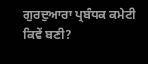ਗੁਰਦੁਆਰਾ ਪ੍ਰਬੰਧਕ ਕਮੇਟੀ
ਕਿਵੇਂ ਬਣੀ?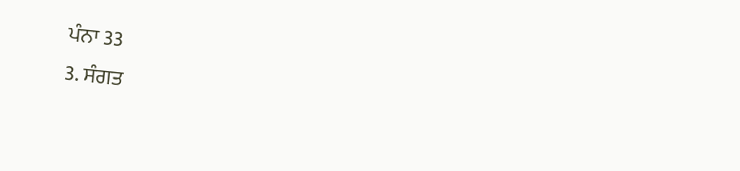ਪੰਨਾ 33
3. ਸੰਗਤ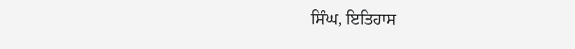ਸਿੰਘ, ਇਤਿਹਾਸ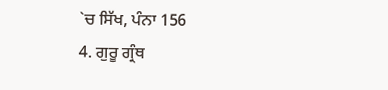`ਚ ਸਿੱਖ, ਪੰਨਾ 156
4. ਗੁਰੂ ਗ੍ਰੰਥ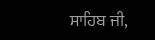ਸਾਹਿਬ ਜੀ,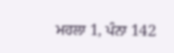ਮਹਲਾ 1, ਪੰਨਾ 142